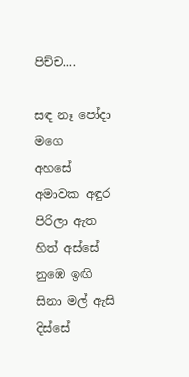පිච්ච....

සඳ නෑ පෝදා මගෙ              අහසේ
අමාවක අඳුර පිරිලා ඇත හිත් අස්සේ
නුඹෙ ඉඟි සිනා මල් ඇසි       දිස්සේ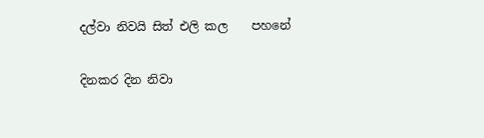දල්වා නිවයි සිත් එලි කල    පහනේ

දිනකර දින නිවා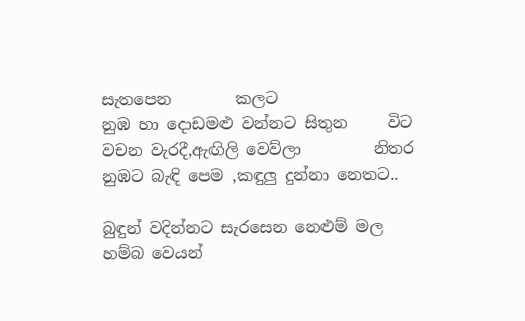සැතපෙන        කලට
නුඹ හා දොඩමළු වන්නට සිතුන     විට
වචන වැරදී,ඇඟිලි වෙව්ලා         නිතර
නුඹට බැඳි පෙම ,කඳුලු දුන්නා නෙතට..

බුඳුන් වදින්නට සැරසෙන නෙළුම් මල
හම්බ වෙයන්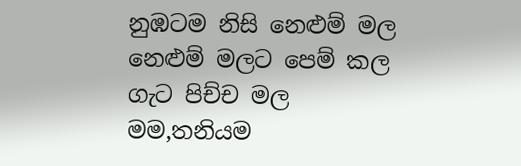නුඹටම නිසි නෙළුම් මල
නෙළුම් මලට පෙම් කල ගැට පිච්ච මල
මම,තනියම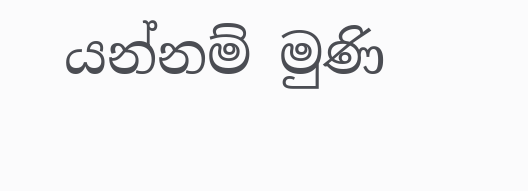යන්නම් මුණි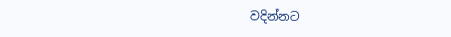වදින්නට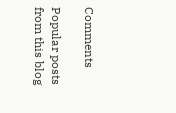Comments

Popular posts from this blog